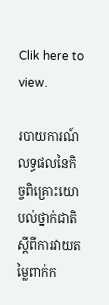Clik here to view.

របាយការណ៍លទ្ធផលនៃកិច្ចពិគ្រោះយោបល់ថ្នាក់ជាតិ ស្ដីពីការវាយតម្លៃពាក់ក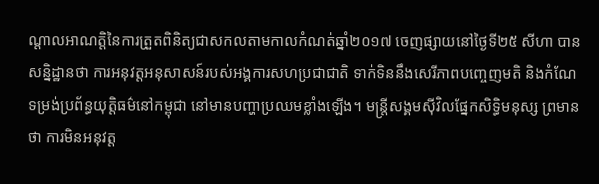ណ្ដាលអាណត្តិនៃការត្រួតពិនិត្យជាសកលតាមកាលកំណត់ឆ្នាំ២០១៧ ចេញផ្សាយនៅថ្ងៃទី២៥ សីហា បានសន្និដ្ឋានថា ការអនុវត្តអនុសាសន៍របស់អង្គការសហប្រជាជាតិ ទាក់ទិននឹងសេរីភាពបញ្ចេញមតិ និងកំណែទម្រង់ប្រព័ន្ធយុត្តិធម៌នៅកម្ពុជា នៅមានបញ្ហាប្រឈមខ្លាំងឡើង។ មន្ត្រីសង្គមស៊ីវិលផ្នែកសិទ្ធិមនុស្ស ព្រមានថា ការមិនអនុវត្ត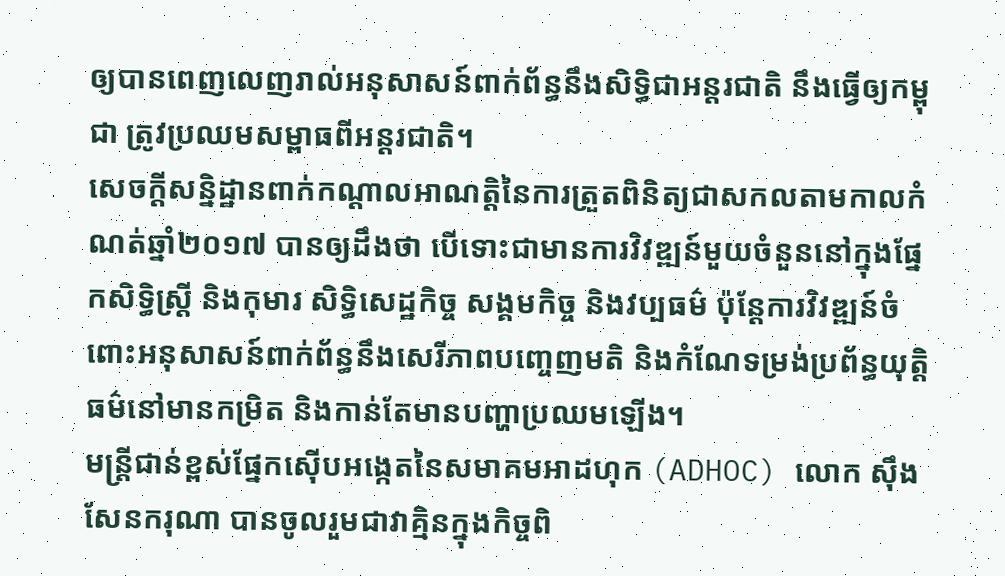ឲ្យបានពេញលេញរាល់អនុសាសន៍ពាក់ព័ន្ធនឹងសិទ្ធិជាអន្តរជាតិ នឹងធ្វើឲ្យកម្ពុជា ត្រូវប្រឈមសម្ពាធពីអន្តរជាតិ។
សេចក្ដីសន្និដ្ឋានពាក់កណ្ដាលអាណត្តិនៃការត្រួតពិនិត្យជាសកលតាមកាលកំណត់ឆ្នាំ២០១៧ បានឲ្យដឹងថា បើទោះជាមានការវិវឌ្ឍន៍មួយចំនួននៅក្នុងផ្នែកសិទ្ធិស្ត្រី និងកុមារ សិទ្ធិសេដ្ឋកិច្ច សង្គមកិច្ច និងវប្បធម៌ ប៉ុន្តែការវិវឌ្ឍន៍ចំពោះអនុសាសន៍ពាក់ព័ន្ធនឹងសេរីភាពបញ្ចេញមតិ និងកំណែទម្រង់ប្រព័ន្ធយុត្តិធម៌នៅមានកម្រិត និងកាន់តែមានបញ្ហាប្រឈមឡើង។
មន្ត្រីជាន់ខ្ពស់ផ្នែកស៊ើបអង្កេតនៃសមាគមអាដហុក (ADHOC) លោក ស៊ឹង សែនករុណា បានចូលរួមជាវាគ្មិនក្នុងកិច្ចពិ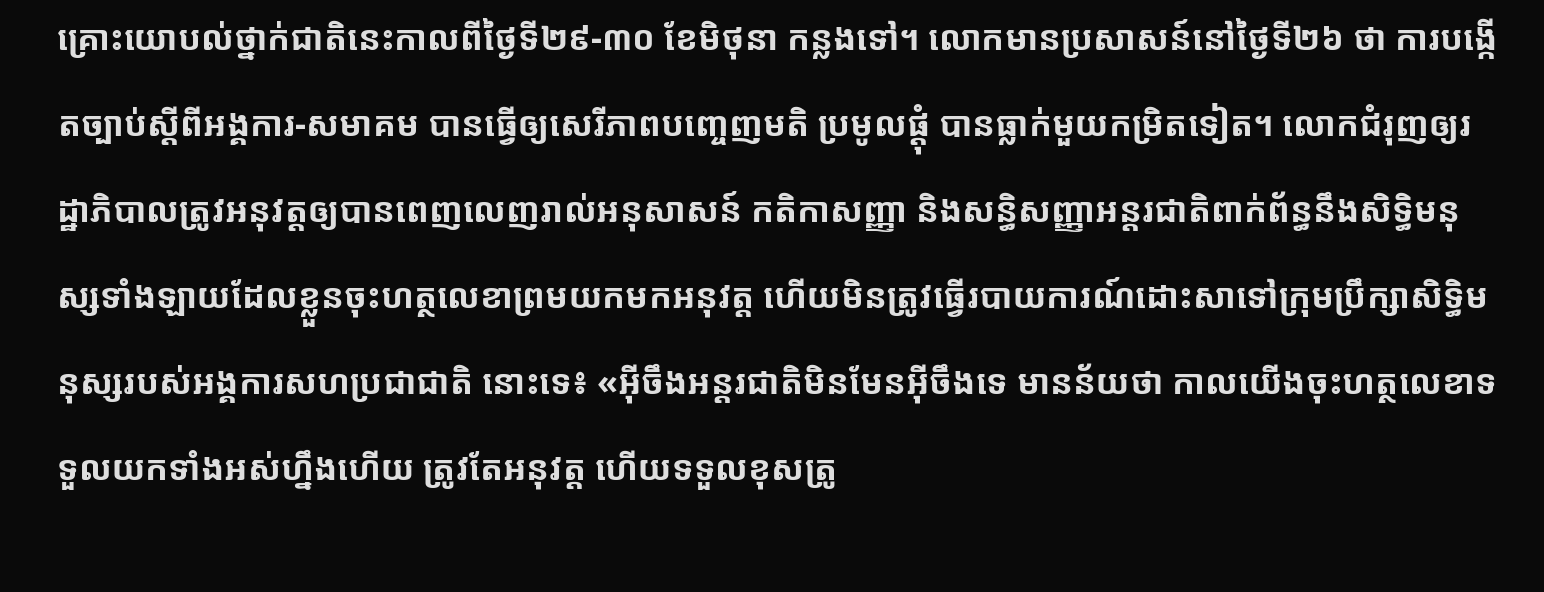គ្រោះយោបល់ថ្នាក់ជាតិនេះកាលពីថ្ងៃទី២៩-៣០ ខែមិថុនា កន្លងទៅ។ លោកមានប្រសាសន៍នៅថ្ងៃទី២៦ ថា ការបង្កើតច្បាប់ស្ដីពីអង្គការ-សមាគម បានធ្វើឲ្យសេរីភាពបញ្ចេញមតិ ប្រមូលផ្ដុំ បានធ្លាក់មួយកម្រិតទៀត។ លោកជំរុញឲ្យរដ្ឋាភិបាលត្រូវអនុវត្តឲ្យបានពេញលេញរាល់អនុសាសន៍ កតិកាសញ្ញា និងសន្ធិសញ្ញាអន្តរជាតិពាក់ព័ន្ធនឹងសិទ្ធិមនុស្សទាំងឡាយដែលខ្លួនចុះហត្ថលេខាព្រមយកមកអនុវត្ត ហើយមិនត្រូវធ្វើរបាយការណ៍ដោះសាទៅក្រុមប្រឹក្សាសិទ្ធិមនុស្សរបស់អង្គការសហប្រជាជាតិ នោះទេ៖ «អ៊ីចឹងអន្តរជាតិមិនមែនអ៊ីចឹងទេ មានន័យថា កាលយើងចុះហត្ថលេខាទទួលយកទាំងអស់ហ្នឹងហើយ ត្រូវតែអនុវត្ត ហើយទទួលខុសត្រូ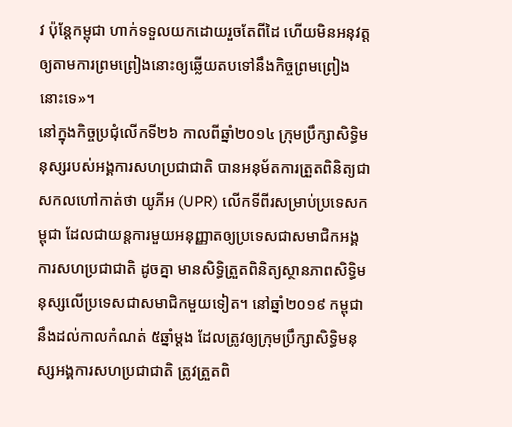វ ប៉ុន្តែកម្ពុជា ហាក់ទទួលយកដោយរួចតែពីដៃ ហើយមិនអនុវត្តឲ្យតាមការព្រមព្រៀងនោះឲ្យឆ្លើយតបទៅនឹងកិច្ចព្រមព្រៀងនោះទេ»។
នៅក្នុងកិច្ចប្រជុំលើកទី២៦ កាលពីឆ្នាំ២០១៤ ក្រុមប្រឹក្សាសិទ្ធិមនុស្សរបស់អង្គការសហប្រជាជាតិ បានអនុម័តការត្រួតពិនិត្យជាសកលហៅកាត់ថា យូភីអ (UPR) លើកទីពីរសម្រាប់ប្រទេសកម្ពុជា ដែលជាយន្តការមួយអនុញ្ញាតឲ្យប្រទេសជាសមាជិកអង្គការសហប្រជាជាតិ ដូចគ្នា មានសិទ្ធិត្រួតពិនិត្យស្ថានភាពសិទ្ធិមនុស្សលើប្រទេសជាសមាជិកមួយទៀត។ នៅឆ្នាំ២០១៩ កម្ពុជា នឹងដល់កាលកំណត់ ៥ឆ្នាំម្ដង ដែលត្រូវឲ្យក្រុមប្រឹក្សាសិទ្ធិមនុស្សអង្គការសហប្រជាជាតិ ត្រូវត្រួតពិ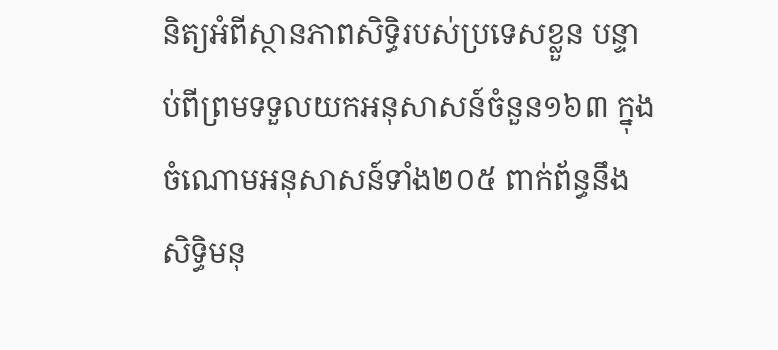និត្យអំពីស្ថានភាពសិទ្ធិរបស់ប្រទេសខ្លួន បន្ទាប់ពីព្រមទទួលយកអនុសាសន៍ចំនួន១៦៣ ក្នុងចំណោមអនុសាសន៍ទាំង២០៥ ពាក់ព័ន្ធនឹងសិទ្ធិមនុ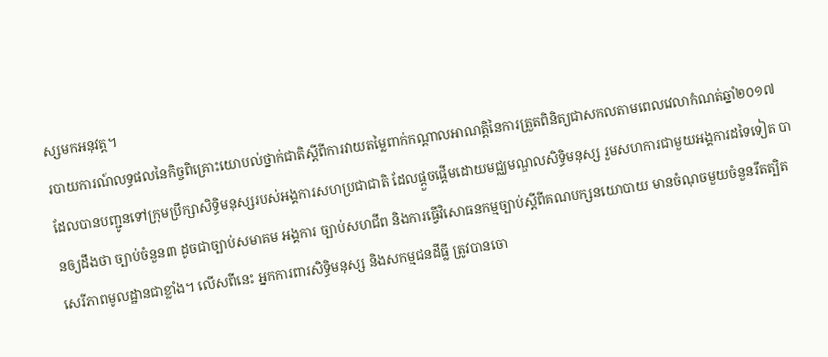ស្សមកអនុវត្ត។
របាយការណ៍លទ្ធផលនៃកិច្ចពិគ្រោះយោបល់ថ្នាក់ជាតិស្ដីពីការវាយតម្លៃពាក់កណ្ដាលអាណត្តិនៃការត្រួតពិនិត្យជាសកលតាមពេលវេលាកំណត់ឆ្នាំ២០១៧ ដែលបានបញ្ជូនទៅក្រុមប្រឹក្សាសិទ្ធិមនុស្សរបស់អង្គការសហប្រជាជាតិ ដែលផ្ដួចផ្ដើមដោយមជ្ឈមណ្ឌលសិទ្ធិមនុស្ស រួមសហការជាមួយអង្គការដទៃទៀត បានឲ្យដឹងថា ច្បាប់ចំនួន៣ ដូចជាច្បាប់សមាគម អង្គការ ច្បាប់សហជីព និងការធ្វើវិសោធនកម្មច្បាប់ស្ដីពីគណបក្សនយោបាយ មានចំណុចមួយចំនួនរឹតត្បិតសេរីភាពមូលដ្ឋានជាខ្លាំង។ លើសពីនេះ អ្នកការពារសិទ្ធិមនុស្ស និងសកម្មជនដីធ្លី ត្រូវបានចោ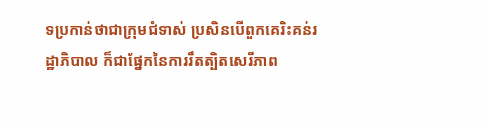ទប្រកាន់ថាជាក្រុមជំទាស់ ប្រសិនបើពួកគេរិះគន់រដ្ឋាភិបាល ក៏ជាផ្នែកនៃការរឹតត្បិតសេរីភាព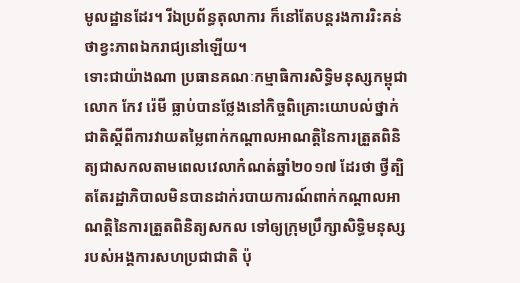មូលដ្ឋានដែរ។ រីឯប្រព័ន្ធតុលាការ ក៏នៅតែបន្តរងការរិះគន់ថាខ្វះភាពឯករាជ្យនៅឡើយ។
ទោះជាយ៉ាងណា ប្រធានគណៈកម្មាធិការសិទ្ធិមនុស្សកម្ពុជា លោក កែវ រ៉េមី ធ្លាប់បានថ្លែងនៅកិច្ចពិគ្រោះយោបល់ថ្នាក់ជាតិស្ដីពីការវាយតម្លៃពាក់កណ្ដាលអាណត្តិនៃការត្រួតពិនិត្យជាសកលតាមពេលវេលាកំណត់ឆ្នាំ២០១៧ ដែរថា ថ្វីត្បិតតែរដ្ឋាភិបាលមិនបានដាក់របាយការណ៍ពាក់កណ្ដាលអាណត្តិនៃការត្រួតពិនិត្យសកល ទៅឲ្យក្រុមប្រឹក្សាសិទ្ធិមនុស្សរបស់អង្គការសហប្រជាជាតិ ប៉ុ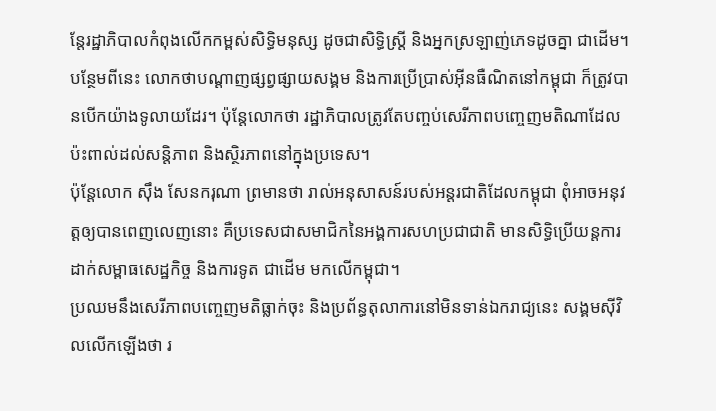ន្តែរដ្ឋាភិបាលកំពុងលើកកម្ពស់សិទ្ធិមនុស្ស ដូចជាសិទ្ធិស្ត្រី និងអ្នកស្រឡាញ់ភេទដូចគ្នា ជាដើម។ បន្ថែមពីនេះ លោកថាបណ្ដាញផ្សព្វផ្សាយសង្គម និងការប្រើប្រាស់អ៊ីនធឺណិតនៅកម្ពុជា ក៏ត្រូវបានបើកយ៉ាងទូលាយដែរ។ ប៉ុន្តែលោកថា រដ្ឋាភិបាលត្រូវតែបញ្ចប់សេរីភាពបញ្ចេញមតិណាដែលប៉ះពាល់ដល់សន្តិភាព និងស្ថិរភាពនៅក្នុងប្រទេស។
ប៉ុន្តែលោក ស៊ឹង សែនករុណា ព្រមានថា រាល់អនុសាសន៍របស់អន្តរជាតិដែលកម្ពុជា ពុំអាចអនុវត្តឲ្យបានពេញលេញនោះ គឺប្រទេសជាសមាជិកនៃអង្គការសហប្រជាជាតិ មានសិទ្ធិប្រើយន្តការដាក់សម្ពាធសេដ្ឋកិច្ច និងការទូត ជាដើម មកលើកម្ពុជា។
ប្រឈមនឹងសេរីភាពបញ្ចេញមតិធ្លាក់ចុះ និងប្រព័ន្ធតុលាការនៅមិនទាន់ឯករាជ្យនេះ សង្គមស៊ីវិលលើកឡើងថា រ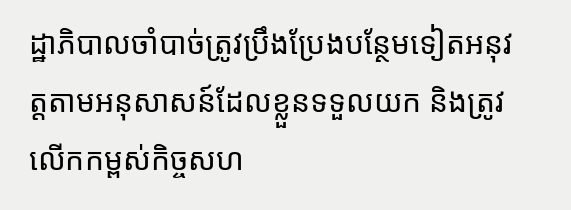ដ្ឋាភិបាលចាំបាច់ត្រូវប្រឹងប្រែងបន្ថែមទៀតអនុវត្តតាមអនុសាសន៍ដែលខ្លួនទទួលយក និងត្រូវលើកកម្ពស់កិច្ចសហ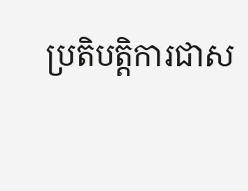ប្រតិបត្តិការជាស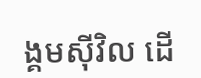ង្គមស៊ីវិល ដើ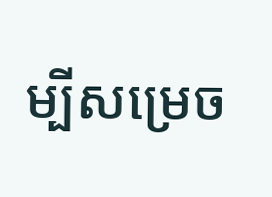ម្បីសម្រេច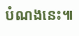បំណងនេះ៕